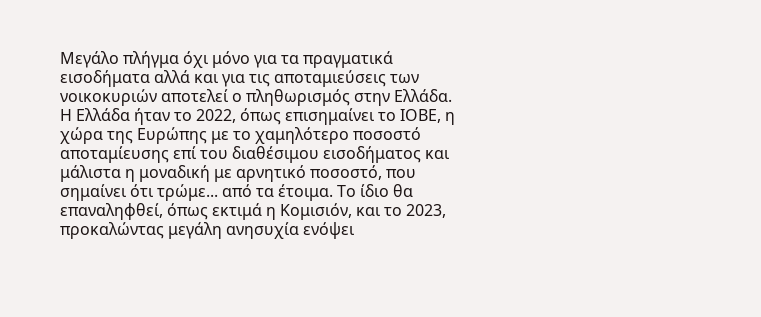Μεγάλο πλήγμα όχι μόνο για τα πραγματικά εισοδήματα αλλά και για τις αποταμιεύσεις των νοικοκυριών αποτελεί ο πληθωρισμός στην Ελλάδα. Η Ελλάδα ήταν το 2022, όπως επισημαίνει το ΙΟΒΕ, η χώρα της Ευρώπης με το χαμηλότερο ποσοστό αποταμίευσης επί του διαθέσιμου εισοδήματος και μάλιστα η μοναδική με αρνητικό ποσοστό, που σημαίνει ότι τρώμε... από τα έτοιμα. Το ίδιο θα επαναληφθεί, όπως εκτιμά η Κομισιόν, και το 2023, προκαλώντας μεγάλη ανησυχία ενόψει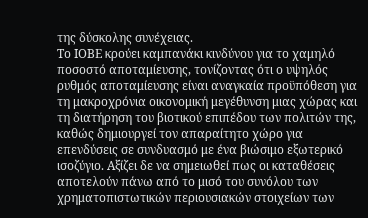της δύσκολης συνέχειας.
Το ΙΟΒΕ κρούει καμπανάκι κινδύνου για το χαμηλό ποσοστό αποταμίευσης, τονίζοντας ότι ο υψηλός ρυθμός αποταμίευσης είναι αναγκαία προϋπόθεση για τη μακροχρόνια οικονομική μεγέθυνση μιας χώρας και τη διατήρηση του βιοτικού επιπέδου των πολιτών της, καθώς δημιουργεί τον απαραίτητο χώρο για επενδύσεις σε συνδυασμό με ένα βιώσιμο εξωτερικό ισοζύγιο. Αξίζει δε να σημειωθεί πως οι καταθέσεις αποτελούν πάνω από το μισό του συνόλου των χρηματοπιστωτικών περιουσιακών στοιχείων των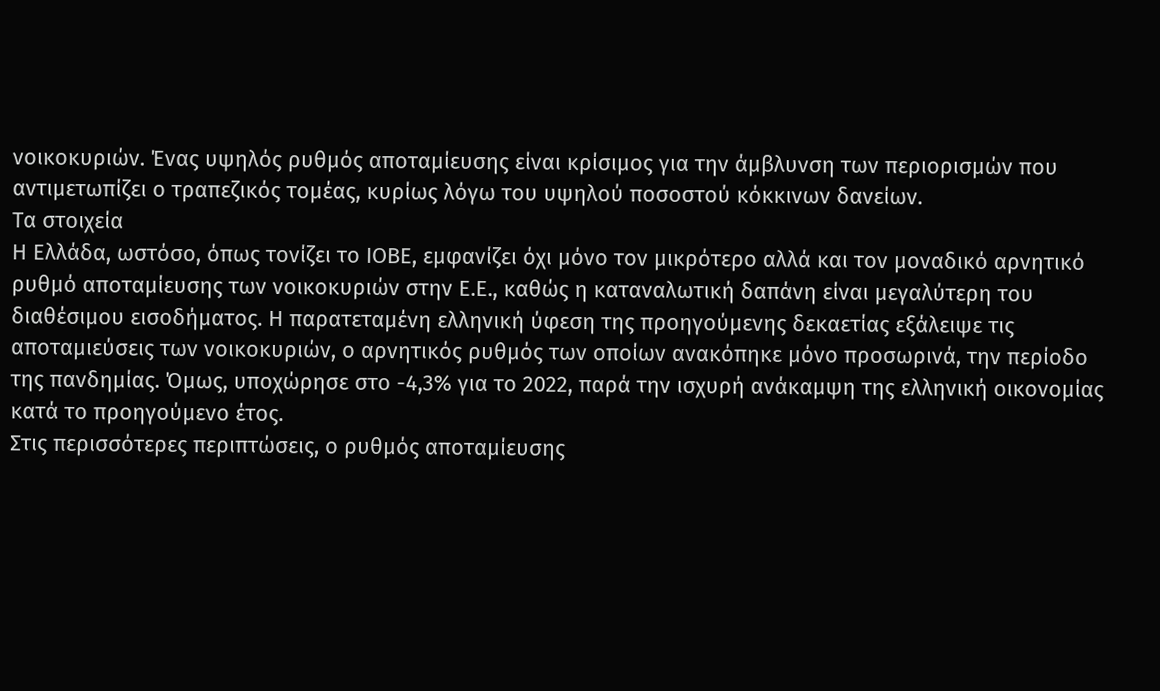νοικοκυριών. Ένας υψηλός ρυθμός αποταμίευσης είναι κρίσιμος για την άμβλυνση των περιορισμών που αντιμετωπίζει ο τραπεζικός τομέας, κυρίως λόγω του υψηλού ποσοστού κόκκινων δανείων.
Τα στοιχεία
Η Ελλάδα, ωστόσο, όπως τονίζει το ΙΟΒΕ, εμφανίζει όχι μόνο τον μικρότερο αλλά και τον μοναδικό αρνητικό ρυθμό αποταμίευσης των νοικοκυριών στην Ε.Ε., καθώς η καταναλωτική δαπάνη είναι μεγαλύτερη του διαθέσιμου εισοδήματος. Η παρατεταμένη ελληνική ύφεση της προηγούμενης δεκαετίας εξάλειψε τις αποταμιεύσεις των νοικοκυριών, ο αρνητικός ρυθμός των οποίων ανακόπηκε μόνο προσωρινά, την περίοδο της πανδημίας. Όμως, υποχώρησε στο -4,3% για το 2022, παρά την ισχυρή ανάκαμψη της ελληνική οικονομίας κατά το προηγούμενο έτος.
Στις περισσότερες περιπτώσεις, ο ρυθμός αποταμίευσης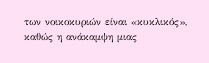των νοικοκυριών είναι «κυκλικός», καθώς η ανάκαμψη μιας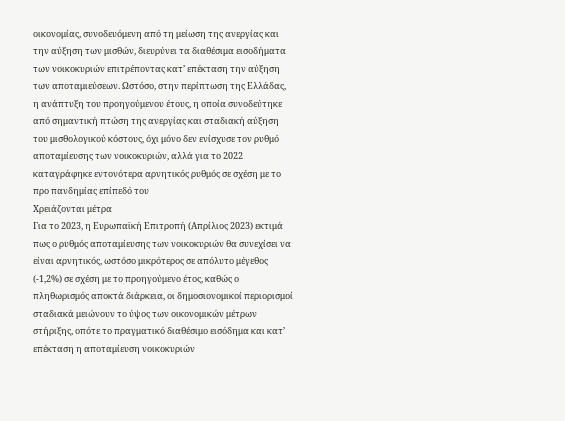οικονομίας, συνοδευόμενη από τη μείωση της ανεργίας και την αύξηση των μισθών, διευρύνει τα διαθέσιμα εισοδήματα των νοικοκυριών επιτρέποντας κατ’ επέκταση την αύξηση των αποταμιεύσεων. Ωστόσο, στην περίπτωση της Ελλάδας, η ανάπτυξη του προηγούμενου έτους, η οποία συνοδεύτηκε από σημαντική πτώση της ανεργίας και σταδιακή αύξηση του μισθολογικού κόστους, όχι μόνο δεν ενίσχυσε τον ρυθμό αποταμίευσης των νοικοκυριών, αλλά για το 2022 καταγράφηκε εντονότερα αρνητικός ρυθμός σε σχέση με το προ πανδημίας επίπεδό του
Χρειάζονται μέτρα
Για το 2023, η Ευρωπαϊκή Επιτροπή (Απρίλιος 2023) εκτιμά πως ο ρυθμός αποταμίευσης των νοικοκυριών θα συνεχίσει να είναι αρνητικός, ωστόσο μικρότερος σε απόλυτο μέγεθος (-1,2%) σε σχέση με το προηγούμενο έτος, καθώς ο πληθωρισμός αποκτά διάρκεια, οι δημοσιονομικοί περιορισμοί σταδιακά μειώνουν το ύψος των οικονομικών μέτρων στήριξης, οπότε το πραγματικό διαθέσιμο εισόδημα και κατ’ επέκταση η αποταμίευση νοικοκυριών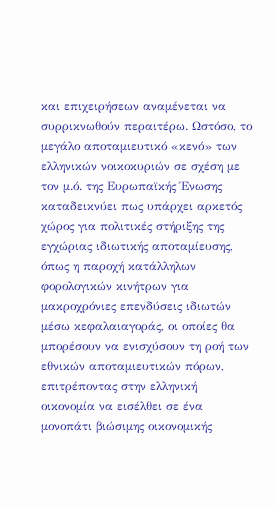και επιχειρήσεων αναμένεται να συρρικνωθούν περαιτέρω. Ωστόσο, το μεγάλο αποταμιευτικό «κενό» των ελληνικών νοικοκυριών σε σχέση με τον μ.ό. της Ευρωπαϊκής Ένωσης καταδεικνύει πως υπάρχει αρκετός χώρος για πολιτικές στήριξης της εγχώριας ιδιωτικής αποταμίευσης, όπως η παροχή κατάλληλων φορολογικών κινήτρων για μακροχρόνιες επενδύσεις ιδιωτών μέσω κεφαλαιαγοράς, οι οποίες θα μπορέσουν να ενισχύσουν τη ροή των εθνικών αποταμιευτικών πόρων, επιτρέποντας στην ελληνική οικονομία να εισέλθει σε ένα μονοπάτι βιώσιμης οικονομικής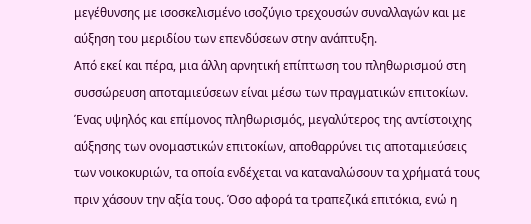μεγέθυνσης με ισοσκελισμένο ισοζύγιο τρεχουσών συναλλαγών και με αύξηση του μεριδίου των επενδύσεων στην ανάπτυξη.
Από εκεί και πέρα, μια άλλη αρνητική επίπτωση του πληθωρισμού στη συσσώρευση αποταμιεύσεων είναι μέσω των πραγματικών επιτοκίων. Ένας υψηλός και επίμονος πληθωρισμός, μεγαλύτερος της αντίστοιχης αύξησης των ονομαστικών επιτοκίων, αποθαρρύνει τις αποταμιεύσεις των νοικοκυριών, τα οποία ενδέχεται να καταναλώσουν τα χρήματά τους πριν χάσουν την αξία τους. Όσο αφορά τα τραπεζικά επιτόκια, ενώ η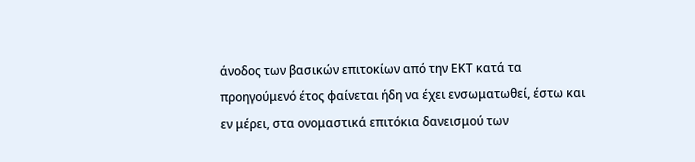άνοδος των βασικών επιτοκίων από την ΕΚΤ κατά τα προηγούμενό έτος φαίνεται ήδη να έχει ενσωματωθεί, έστω και εν μέρει, στα ονομαστικά επιτόκια δανεισμού των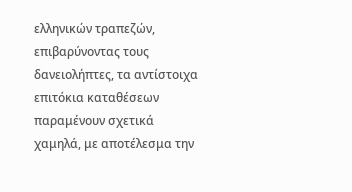ελληνικών τραπεζών, επιβαρύνοντας τους δανειολήπτες, τα αντίστοιχα επιτόκια καταθέσεων παραμένουν σχετικά χαμηλά, με αποτέλεσμα την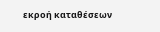εκροή καταθέσεων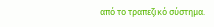από το τραπεζικό σύστημα.